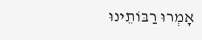אָמְרוּ רַבּוֹתֵינוּ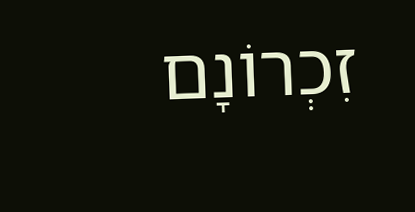זִכְרוֹנָם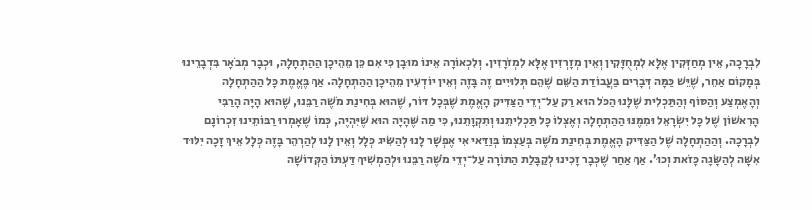לִבְרָכָה, אֵין מְחַזְּקִין אֶלָּא לִמְחֻזָּקִין וְאֵין מְזָרְזִין אֶלָּא לִמְזֹרָזִין. וְלִכְאוֹרָה אֵינוֹ מוּבָן כִּי אִם כֵּן מֵהֵיכָן הַהַתְחָלָה, וּכְבָר מְבֹאָר בִּדְבָרֵינוּ בְּמָקוֹם אַחֵר, שֶׁיֵּשׁ כַּמָּה דְּבָרִים בַּעֲבוֹדַת הַשֵּׁם שֶׁהֵם תְּלוּיִים זֶה בָּזֶה וְאֵין יוֹדְעִין מֵהֵיכָן הַהַתְחָלָה. אַךְ בֶּאֱמֶת כָּל הַהַתְחָלָה וְהָאֶמְצַע וְהַסּוֹף וְהַתַּכְלִית שֶׁלָּנוּ הַכֹּל הוּא רַק עַל־יְדֵי הַצַּדִּיק הָאֱמֶת שֶׁבְּכָל דּוֹר, שֶׁהוּא בְּחִינַת מֹשֶׁה רַבֵּנוּ, שֶׁהוּא הָיָה הָרַבִּי הָרִאשׁוֹן שֶׁל כָּל יִשְׂרָאֵל וּמִמֶּנּוּ הַהַתְחָלָה וְאֶצְלוֹ כָּל תַּכְלִיתֵנוּ וְתִקְוָתֵנוּ, כִּי מַה שֶּׁהָיָה הוּא שֶׁיִּהְיֶה, כְּמוֹ שֶׁאָמְרוּ רַבּוֹתֵינוּ זִכְרוֹנָם לִבְרָכָה. וְהַהַתְחָלָה שֶׁל הַצַּדִּיק הָאֱמֶת בְּחִינַת מֹשֶׁה בְּעַצְמוֹ בְּוַדַּאי אִי אֶפְשָׁר לָנוּ לְהַשִּׂיג כְּלָל וְאֵין לָנוּ לְהַרְהֵר בָּזֶה כְּלָל אֵיךְ זָכָה יִלּוּד אִשָּׁה לְהַשָּׂגָה כָּזֹאת וְכוּ’. אַךְ אַחַר שֶׁכְּבָר זָכִינוּ לְקַבָּלַת הַתּוֹרָה עַל־יְדֵי מֹשֶׁה רַבֵּנוּ וּלְהַמְשִׁיךְ דַּעְתּוֹ הַקְּדוֹשָׁה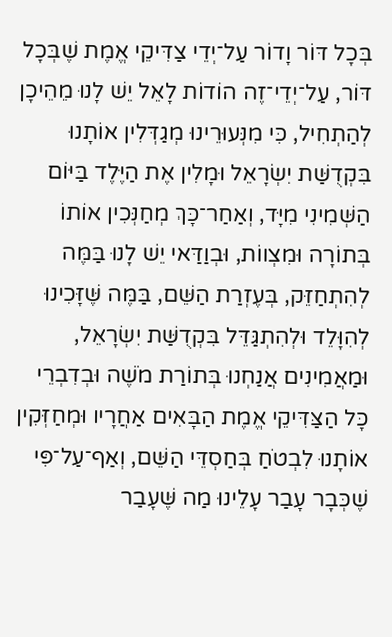בְּכָל דּוֹר וָדוֹר עַל־יְדֵי צַדִּיקֵי אֱמֶת שֶׁבְּכָל דּוֹר, עַל־יְדֵי־זֶה הוֹדוֹת לָאֵל יֵשׁ לָנוּ מֵהֵיכָן לְהַתְחִיל, כִּי מִנְּעוּרֵינוּ מְגַדְּלִין אוֹתָנוּ בִּקְדֻשַּׁת יִשְׂרָאֵל וּמָלִין אֶת הַיֶּלֶד בַּיּוֹם הַשְּׁמִינִי מִיָּד, וְאַחַר־כָּךְ מְחַנְּכִין אוֹתוֹ בְּתוֹרָה וּמִצְווֹת, וּבְוַדַּאי יֵשׁ לָנוּ בַּמֶּה לְהִתְחַזֵּק, בְּעֶזְרַת הַשֵּׁם, בַּמֶּה שֶּׁזָּכִינוּ לְהִוָּלֵד וּלְהִתְגַּדֵּל בִּקְדֻשַּׁת יִשְׂרָאֵל, וּמַאֲמִינִים אֲנַחְנוּ בְּתוֹרַת מֹשֶׁה וּבְדִבְרֵי כָּל הַצַּדִּיקֵי אֱמֶת הַבָּאִים אַחֲרָיו וּמְחַזְּקִין אוֹתָנוּ לִבְטֹחַ בְּחַסְדֵּי הַשֵּׁם, וְאַף־עַל־פִּי שֶׁכְּבָר עָבַר עָלֵינוּ מַה שֶּׁעָבַר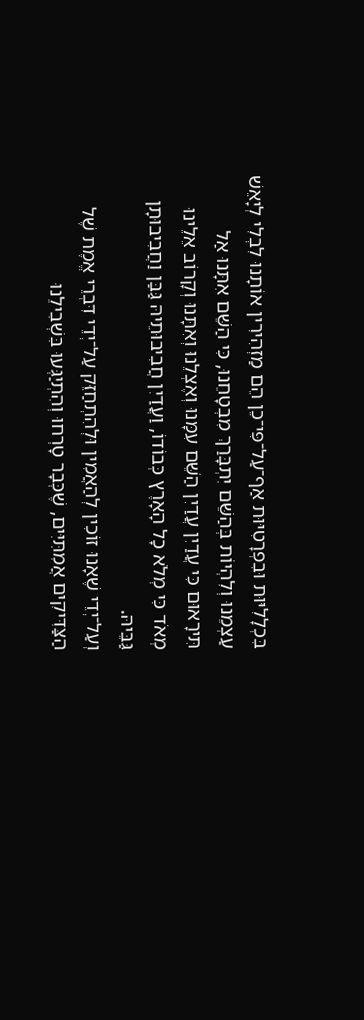בִּכְלָלִיּוּת וּבִפְרָטִיּוּת אַף־עַל־פִּי־כֵן הֵם מַזְהִירִין אוֹתָנוּ לִבְלִי לְיָאֵשׁ עַצְמֵנוּ וְלִהְיוֹת בְּהַשֵּׁם יִתְבָּרַךְ מִבְטָחֵנוּ, כִּי הַשֵּׁם אִתָּנוּ אַל תִּירָאוּם כִּי עֲדַיִן עֲדַיִן הַשֵּׁם עִמָּנוּ וְאֶצְלֵנוּ וְאִתָּנוּ וְקָרוֹב אֵלֵינוּ מְאֹד כִּי מְלֹא כָל הָאָרֶץ כְּבוֹדוֹ, וַעֲדַיִן חֲבִיבוּתֵיהּ גַּבַּן וַחֲבִיבוּתָן גַּבֵּיהּ.
וְעַל־יְדֵי שֶׁאָנוּ זוֹכִין לְהַאֲמִין וּלְהִתְחַזֵּק עַל־יְדֵי דִּבְרֵי אֱמֶת שֶׁל הַצַּדִּיקִים אֲמִתִּיִּים, שֶׁכְּבָר טָרְחוּ וְהִתְיַגְּעוּ בִּשְׁבִילֵנוּ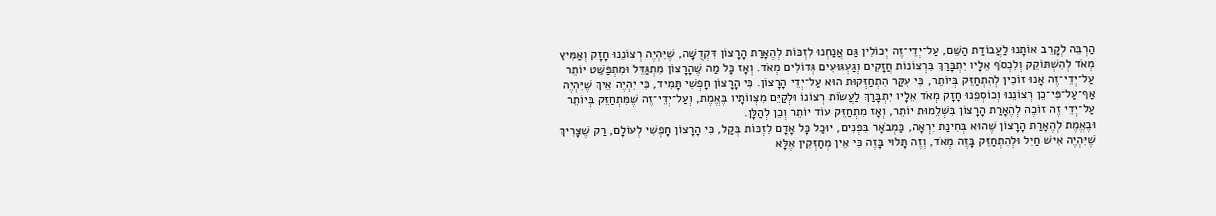הַרְבֵּה לְקָרֵב אוֹתָנוּ לַעֲבוֹדַת הַשֵּׁם, עַל־יְדֵי־זֶה יְכוֹלִין גַּם אֲנַחְנוּ לִזְכּוֹת לְהֶאָרַת הָרָצוֹן דִּקְדֻשָּׁה, שֶׁיִּהְיֶה רְצוֹנֵנוּ חָזָק וְאַמִּיץ מְאֹד לְהִשְׁתּוֹקֵק וְלִכְסֹף אֵלָיו יִתְבָּרַךְ בִּרְצוֹנוֹת חֲזָקִים וְגַעְגּוּעִים גְּדוֹלִים מְאֹד. וְאָז כָּל מַה שֶּׁהָרָצוֹן מִתְגַּדֵּל וּמִתְפַּשֵּׁט יוֹתֵר עַל־יְדֵי־זֶה אָנוּ זוֹכִין לְהִתְחַזֵּק בְּיוֹתֵר, כִּי עִקַּר הִתְחַזְּקוּת הוּא עַל־יְדֵי הָרָצוֹן. כִּי הָרָצוֹן חָפְשִׁי תָּמִיד, כִּי יִהְיֶה אֵיךְ שֶׁיִּהְיֶה אַף־עַל־פִּי־כֵן רְצוֹנֵנוּ וְכוֹסְפֵנוּ חָזָק מְאֹד אֵלָיו יִתְבָּרַךְ לַעֲשׂוֹת רְצוֹנוֹ וּלְקַיֵּם מִצְווֹתָיו בֶּאֱמֶת, וְעַל־יְדֵי־זֶה שֶׁמִּתְחַזֵּק בְּיוֹתֵר עַל־יְדֵי זֶה זוֹכֶה לְהֶאָרַת הָרָצוֹן בִּשְׁלֵמוּת יוֹתֵר, וְאָז מִתְחַזֵּק עוֹד יוֹתֵר וְכֵן לְהַלָּן.
וּבֶאֱמֶת לְהֶאָרַת הָרָצוֹן שֶׁהוּא בְּחִינַת יִרְאָה, כַּמְבֹאָר בִּפְנִים, יוּכַל כָּל אָדָם לִזְכּוֹת בְּקַל, כִּי הָרָצוֹן חָפְשִׁי לְעוֹלָם, רַק שֶׁצָּרִיךְ שֶׁיִּהְיֶה אִישׁ חַיִל וּלְהִתְחַזֵּק בָּזֶה מְאֹד, וְזֶה תָּלוּי בָּזֶה כִּי אֵין מְחַזְּקִין אֶלָּא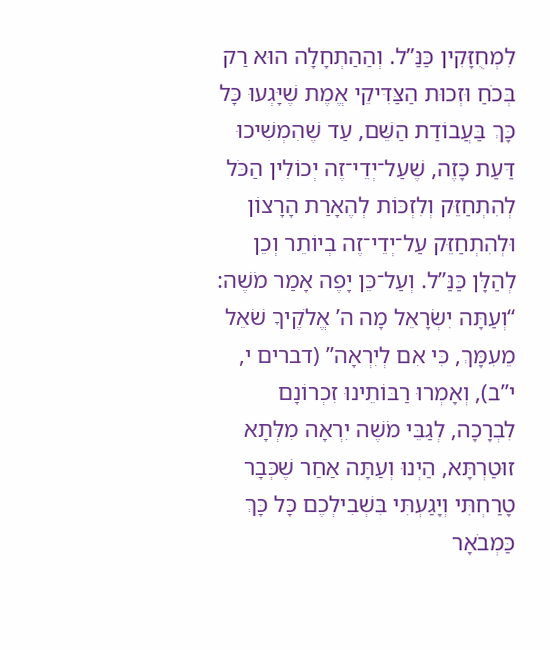לִמְחֻזָּקִין כַּנַּ”ל. וְהַהַתְחָלָה הוּא רַק בְּכֹחַ וּזְכוּת הַצַּדִּיקֵי אֱמֶת שֶׁיָּגְעוּ כָּל כָּךְ בַּעֲבוֹדַת הַשֵּׁם, עַד שֶׁהִמְשִׁיכוּ דַּעַת כָּזֶה, שֶׁעַל־יְדֵי־זֶה יְכוֹלִין הַכֹּל לְהִתְחַזֵּק וְלִזְכּוֹת לְהֶאָרַת הָרָצוֹן וּלְהִתְחַזֵּק עַל־יְדֵי־זֶה בְיוֹתֵר וְכֵן לְהַלָּן כַּנַּ”ל. וְעַל־כֵּן יָפֶה אָמַר מֹשֶׁה: “וְעַתָּה יִשְׂרָאֵל מָה ה’ אֱלֹקֶיךָ שֹׁאֵל מֵעִמָּךְ, כִּי אִם לְיִרְאָה” (דברים י, י”ב), וְאָמְרוּ רַבּוֹתֵינוּ זִכְרוֹנָם לִבְרָכָה, לְגַבֵּי מֹשֶׁה יִרְאָה מִלְּתָא זוּטַרְתָּא, הַיְנוּ וְעַתָּה אַחַר שֶׁכְּבָר טָרַחְתִּי וְיָגַעְתִּי בִּשְׁבִילְכֶם כָּל כָּךְ כַּמְבֹאָר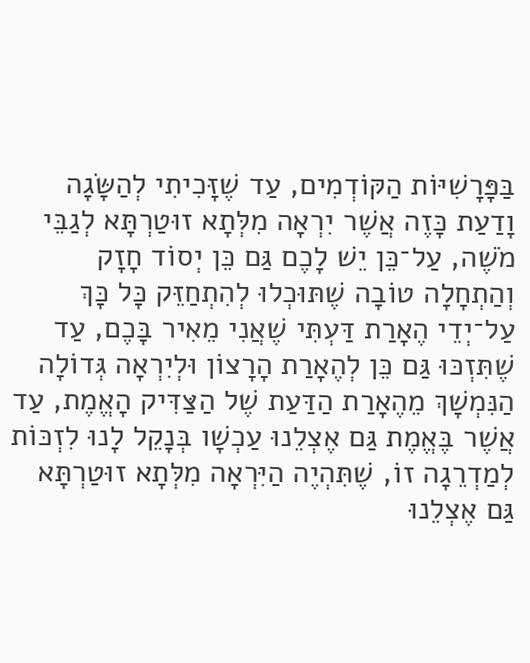בַּפָּרָשִׁיּוֹת הַקּוֹדְמִים, עַד שֶׁזָּכִיתִי לְהַשָּׂגָה וָדַעַת כָּזֶה אֲשֶׁר יִרְאָה מִלְּתָא זוּטַרְתָּא לְגַבֵּי מֹשֶׁה, עַל־כֵּן יֵשׁ לָכֶם גַּם כֵּן יְסוֹד חָזָק וְהַתְחָלָה טוֹבָה שֶׁתּוּכְלוּ לְהִתְחַזֵּק כָּל כָּךְ עַל־יְדֵי הֶאָרַת דַּעְתִּי שֶׁאֲנִי מֵאִיר בָּכֶם, עַד שֶׁתִּזְכּוּ גַּם כֵּן לְהֶאָרַת הָרָצוֹן וּלְיִרְאָה גְּדוֹלָה הַנִּמְשָׁךְ מֵהֶאָרַת הַדַּעַת שֶׁל הַצַּדִּיק הָאֱמֶת, עַד אֲשֶׁר בֶּאֱמֶת גַּם אֶצְלֵנוּ עַכְשָׁו בְּנָקֵל לָנוּ לִזְכּוֹת לְמַדְרֵגָה זוֹ, שֶׁתִּהְיֶה הַיִּרְאָה מִלְּתָא זוּטַרְתָּא גַּם אֶצְלֵנוּ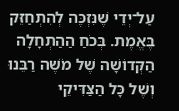עַל־יְדֵי שֶׁנִּזְכֶּה לְהִתְחַזֵּק בֶּאֱמֶת. בְּכֹחַ הַהַתְחָלָה הַקְּדוֹשָׁה שֶׁל מֹשֶׁה רַבֵּנוּ וְשֶׁל כָּל הַצַּדִּיקֵי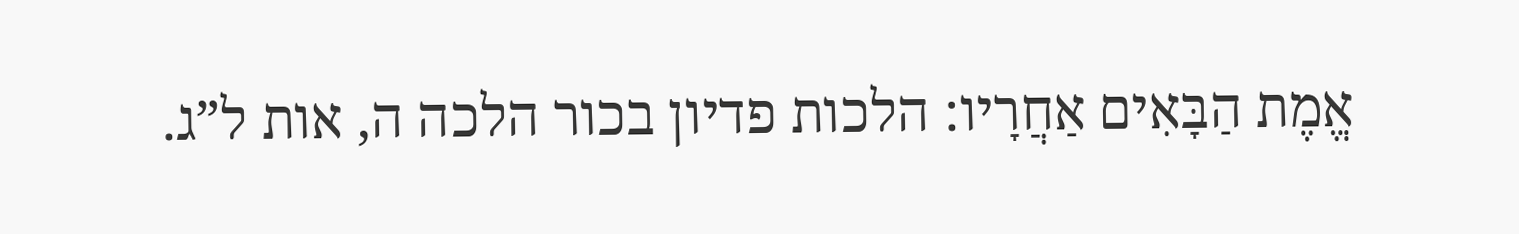אֱמֶת הַבָּאִים אַחֲרָיו: הלכות פדיון בכור הלכה ה, אות ל”ג.